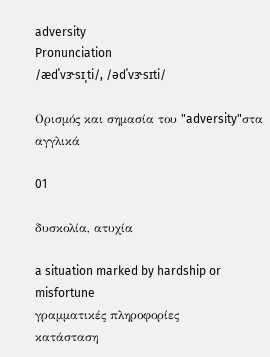adversity
Pronunciation
/ædˈvɝsɪˌti/, /ədˈvɝsɪti/

Ορισμός και σημασία του "adversity"στα αγγλικά

01

δυσκολία, ατυχία

a situation marked by hardship or misfortune
γραμματικές πληροφορίες
κατάσταση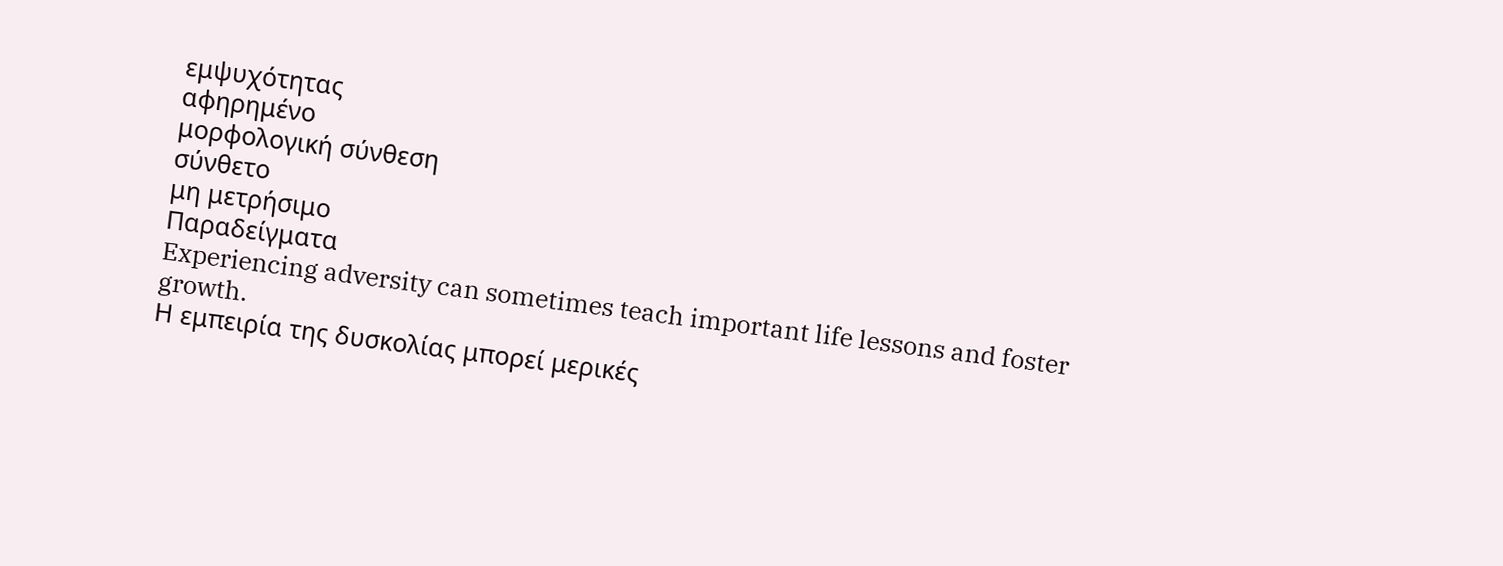εμψυχότητας
αφηρημένο
μορφολογική σύνθεση
σύνθετο
μη μετρήσιμο
Παραδείγματα
Experiencing adversity can sometimes teach important life lessons and foster growth.
Η εμπειρία της δυσκολίας μπορεί μερικές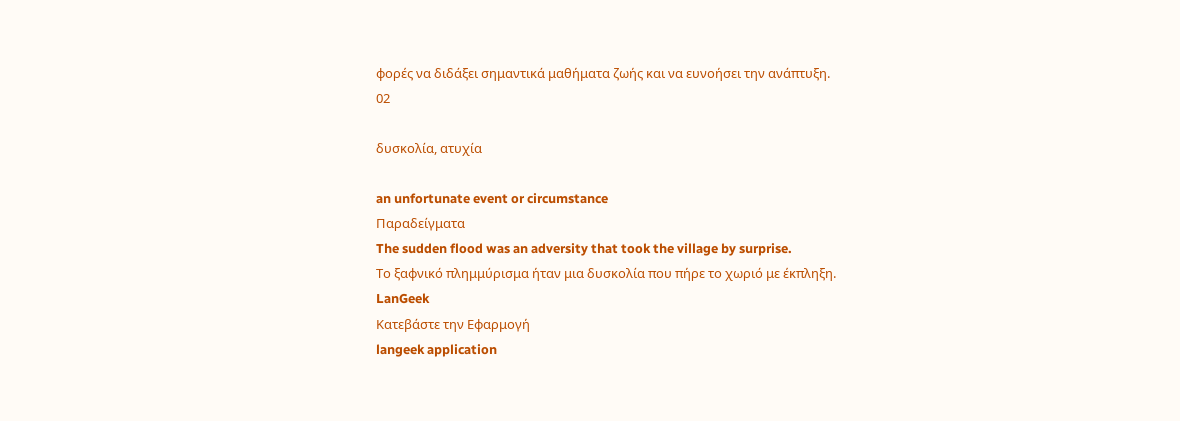φορές να διδάξει σημαντικά μαθήματα ζωής και να ευνοήσει την ανάπτυξη.
02

δυσκολία, ατυχία

an unfortunate event or circumstance
Παραδείγματα
The sudden flood was an adversity that took the village by surprise.
Το ξαφνικό πλημμύρισμα ήταν μια δυσκολία που πήρε το χωριό με έκπληξη.
LanGeek
Κατεβάστε την Εφαρμογή
langeek application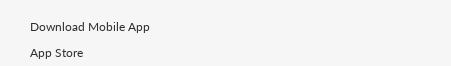Download Mobile App

App Store